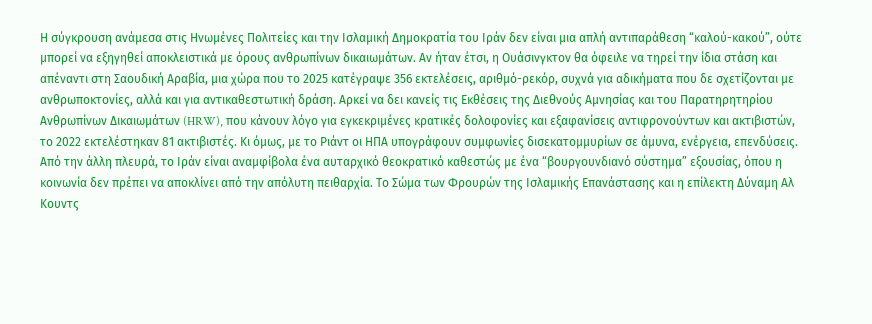Η σύγκρουση ανάμεσα στις Ηνωμένες Πολιτείες και την Ισλαμική Δημοκρατία του Ιράν δεν είναι μια απλή αντιπαράθεση “καλού-κακού”, ούτε μπορεί να εξηγηθεί αποκλειστικά με όρους ανθρωπίνων δικαιωμάτων. Αν ήταν έτσι, η Ουάσινγκτον θα όφειλε να τηρεί την ίδια στάση και απέναντι στη Σαουδική Αραβία, μια χώρα που το 2025 κατέγραψε 356 εκτελέσεις, αριθμό-ρεκόρ, συχνά για αδικήματα που δε σχετίζονται με ανθρωποκτονίες, αλλά και για αντικαθεστωτική δράση. Αρκεί να δει κανείς τις Εκθέσεις της Διεθνούς Αμνησίας και του Παρατηρητηρίου Ανθρωπίνων Δικαιωμάτων (HRW), που κάνουν λόγο για εγκεκριμένες κρατικές δολοφονίες και εξαφανίσεις αντιφρονούντων και ακτιβιστών, το 2022 εκτελέστηκαν 81 ακτιβιστές. Κι όμως, με το Ριάντ οι ΗΠΑ υπογράφουν συμφωνίες δισεκατομμυρίων σε άμυνα, ενέργεια, επενδύσεις.
Από την άλλη πλευρά, το Ιράν είναι αναμφίβολα ένα αυταρχικό θεοκρατικό καθεστώς με ένα “βουργουνδιανό σύστημα” εξουσίας, όπου η κοινωνία δεν πρέπει να αποκλίνει από την απόλυτη πειθαρχία. Το Σώμα των Φρουρών της Ισλαμικής Επανάστασης και η επίλεκτη Δύναμη Αλ Κουντς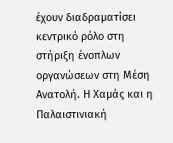έχουν διαδραματίσει κεντρικό ρόλο στη στήριξη ένοπλων οργανώσεων στη Μέση Ανατολή. Η Χαμάς και η Παλαιστινιακή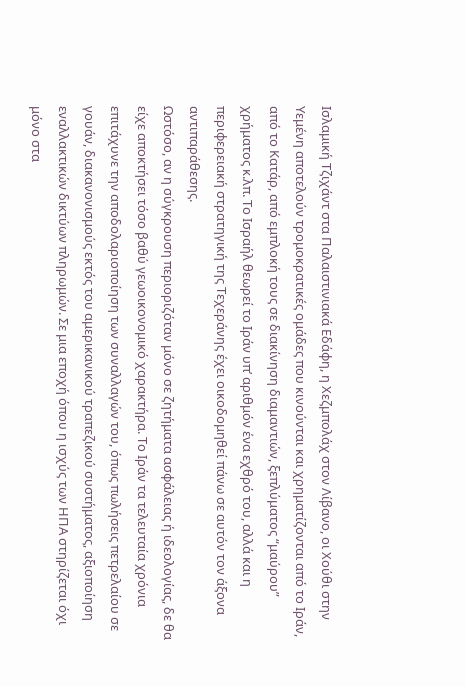Ισλαμική Τζιχάντ στα Παλαιστινιακά Εδάφη, η Χεζμπολάχ στον Λίβανο, οι Χούθι στην Υεμένη αποτελούν τρομοκρατικές ομάδες που κινούνται και χρηματίζονται από το Ιράν, από το Κατάρ, από εμπλοκή τους σε διακίνηση διαμαντιών, ξεπλύματος “μαύρου” χρήματος κ.λπ. Το Ισραήλ θεωρεί το Ιράν υπ’ αριθμόν ένα εχθρό του, αλλά και η περιφερειακή στρατηγική της Τεχεράνης έχει οικοδομηθεί πάνω σε αυτόν τον άξονα αντιπαράθεσης.
Ωστόσο, αν η σύγκρουση περιοριζόταν μόνο σε ζητήματα ασφάλειας ή ιδεολογίας, δε θα είχε αποκτήσει τόσο βαθύ γεωοικονομικό χαρακτήρα. Το Ιράν τα τελευταία χρόνια επιτάχυνε την αποδολαριοποίηση των συναλλαγών του, όπως πωλήσεις πετρελαίου σε γουάν, διακανονισμούς εκτός του αμερικανικού τραπεζικού συστήματος, αξιοποίηση εναλλακτικών δικτύων πληρωμών. Σε μια εποχή όπου η ισχύς των ΗΠΑ στηρίζεται όχι μόνο στα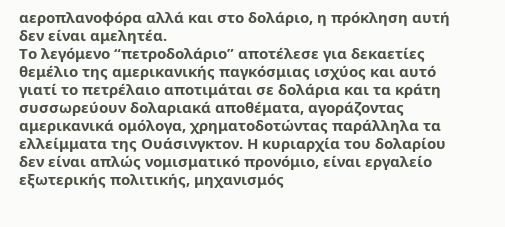αεροπλανοφόρα αλλά και στο δολάριο, η πρόκληση αυτή δεν είναι αμελητέα.
Το λεγόμενο “πετροδολάριο” αποτέλεσε για δεκαετίες θεμέλιο της αμερικανικής παγκόσμιας ισχύος και αυτό γιατί το πετρέλαιο αποτιμάται σε δολάρια και τα κράτη συσσωρεύουν δολαριακά αποθέματα, αγοράζοντας αμερικανικά ομόλογα, χρηματοδοτώντας παράλληλα τα ελλείμματα της Ουάσινγκτον. Η κυριαρχία του δολαρίου δεν είναι απλώς νομισματικό προνόμιο, είναι εργαλείο εξωτερικής πολιτικής, μηχανισμός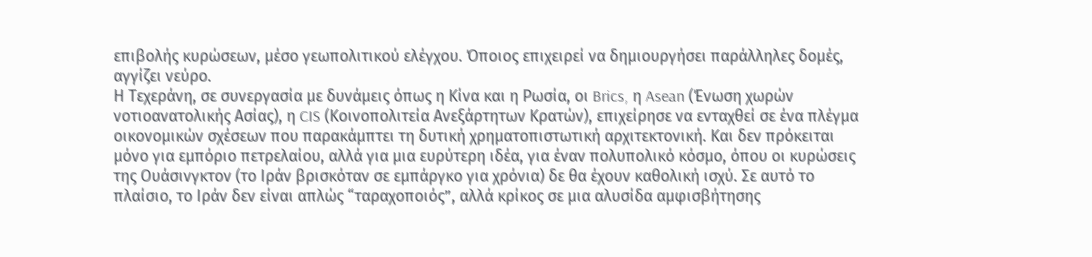επιβολής κυρώσεων, μέσο γεωπολιτικού ελέγχου. Όποιος επιχειρεί να δημιουργήσει παράλληλες δομές, αγγίζει νεύρο.
Η Τεχεράνη, σε συνεργασία με δυνάμεις όπως η Κίνα και η Ρωσία, οι Brics, η Asean (Ένωση χωρών νοτιοανατολικής Ασίας), η CIS (Κοινοπολιτεία Ανεξάρτητων Κρατών), επιχείρησε να ενταχθεί σε ένα πλέγμα οικονομικών σχέσεων που παρακάμπτει τη δυτική χρηματοπιστωτική αρχιτεκτονική. Και δεν πρόκειται μόνο για εμπόριο πετρελαίου, αλλά για μια ευρύτερη ιδέα, για έναν πολυπολικό κόσμο, όπου οι κυρώσεις της Ουάσινγκτον (το Ιράν βρισκόταν σε εμπάργκο για χρόνια) δε θα έχουν καθολική ισχύ. Σε αυτό το πλαίσιο, το Ιράν δεν είναι απλώς “ταραχοποιός”, αλλά κρίκος σε μια αλυσίδα αμφισβήτησης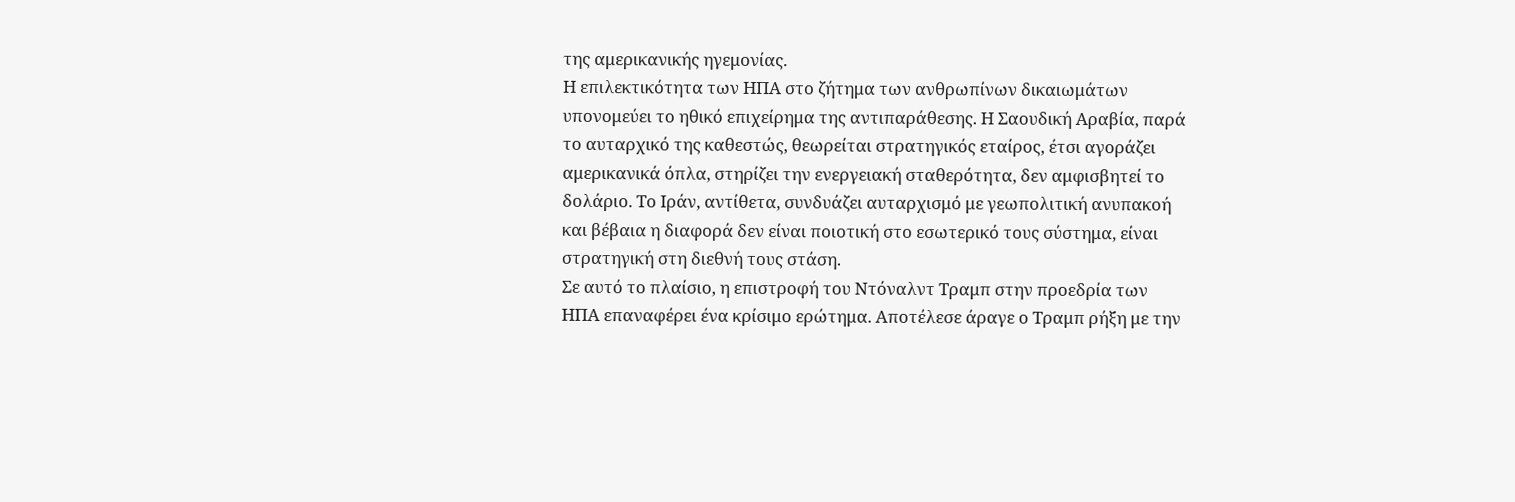της αμερικανικής ηγεμονίας.
Η επιλεκτικότητα των ΗΠΑ στο ζήτημα των ανθρωπίνων δικαιωμάτων υπονομεύει το ηθικό επιχείρημα της αντιπαράθεσης. Η Σαουδική Αραβία, παρά το αυταρχικό της καθεστώς, θεωρείται στρατηγικός εταίρος, έτσι αγοράζει αμερικανικά όπλα, στηρίζει την ενεργειακή σταθερότητα, δεν αμφισβητεί το δολάριο. Το Ιράν, αντίθετα, συνδυάζει αυταρχισμό με γεωπολιτική ανυπακοή και βέβαια η διαφορά δεν είναι ποιοτική στο εσωτερικό τους σύστημα, είναι στρατηγική στη διεθνή τους στάση.
Σε αυτό το πλαίσιο, η επιστροφή του Ντόναλντ Τραμπ στην προεδρία των ΗΠΑ επαναφέρει ένα κρίσιμο ερώτημα. Αποτέλεσε άραγε ο Τραμπ ρήξη με την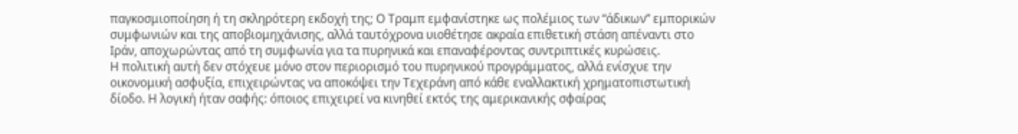παγκοσμιοποίηση ή τη σκληρότερη εκδοχή της; Ο Τραμπ εμφανίστηκε ως πολέμιος των “άδικων” εμπορικών συμφωνιών και της αποβιομηχάνισης, αλλά ταυτόχρονα υιοθέτησε ακραία επιθετική στάση απέναντι στο Ιράν, αποχωρώντας από τη συμφωνία για τα πυρηνικά και επαναφέροντας συντριπτικές κυρώσεις.
Η πολιτική αυτή δεν στόχευε μόνο στον περιορισμό του πυρηνικού προγράμματος, αλλά ενίσχυε την οικονομική ασφυξία, επιχειρώντας να αποκόψει την Τεχεράνη από κάθε εναλλακτική χρηματοπιστωτική δίοδο. Η λογική ήταν σαφής: όποιος επιχειρεί να κινηθεί εκτός της αμερικανικής σφαίρας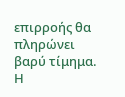επιρροής θα πληρώνει βαρύ τίμημα. Η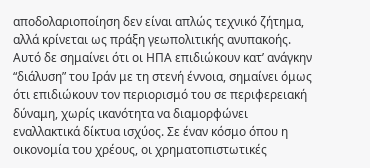αποδολαριοποίηση δεν είναι απλώς τεχνικό ζήτημα, αλλά κρίνεται ως πράξη γεωπολιτικής ανυπακοής.
Αυτό δε σημαίνει ότι οι ΗΠΑ επιδιώκουν κατ’ ανάγκην “διάλυση” του Ιράν με τη στενή έννοια, σημαίνει όμως ότι επιδιώκουν τον περιορισμό του σε περιφερειακή δύναμη, χωρίς ικανότητα να διαμορφώνει εναλλακτικά δίκτυα ισχύος. Σε έναν κόσμο όπου η οικονομία του χρέους, οι χρηματοπιστωτικές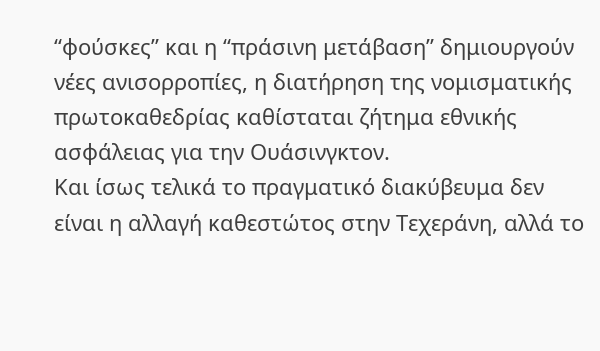“φούσκες” και η “πράσινη μετάβαση” δημιουργούν νέες ανισορροπίες, η διατήρηση της νομισματικής πρωτοκαθεδρίας καθίσταται ζήτημα εθνικής ασφάλειας για την Ουάσινγκτον.
Και ίσως τελικά το πραγματικό διακύβευμα δεν είναι η αλλαγή καθεστώτος στην Τεχεράνη, αλλά το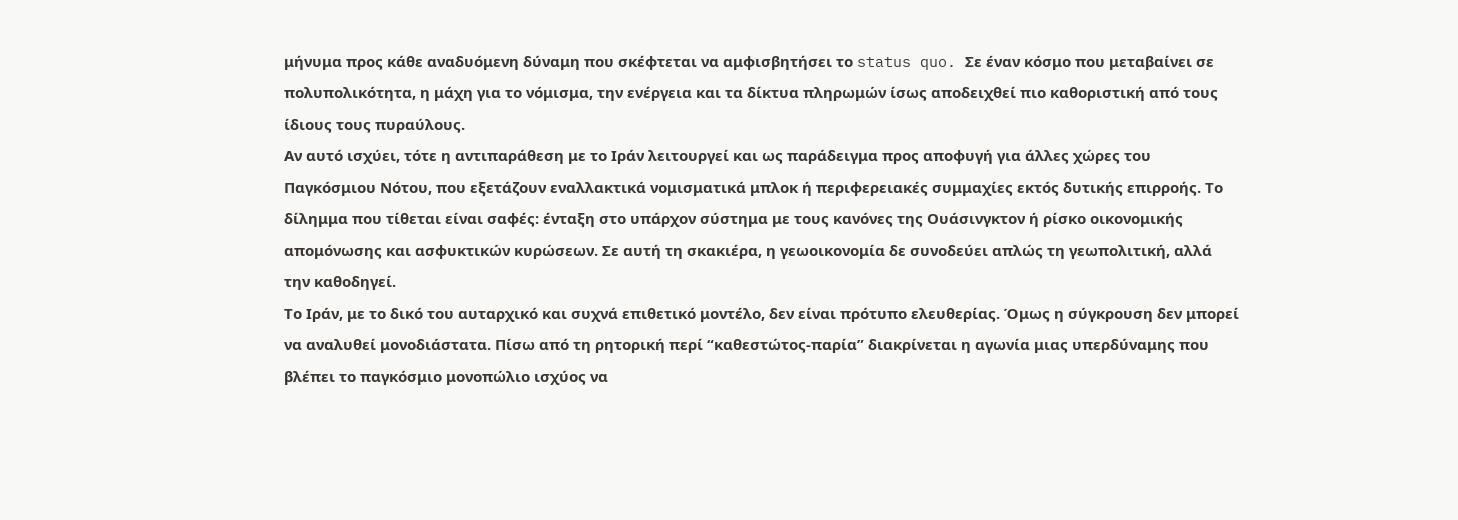μήνυμα προς κάθε αναδυόμενη δύναμη που σκέφτεται να αμφισβητήσει το status quo. Σε έναν κόσμο που μεταβαίνει σε πολυπολικότητα, η μάχη για το νόμισμα, την ενέργεια και τα δίκτυα πληρωμών ίσως αποδειχθεί πιο καθοριστική από τους ίδιους τους πυραύλους.
Αν αυτό ισχύει, τότε η αντιπαράθεση με το Ιράν λειτουργεί και ως παράδειγμα προς αποφυγή για άλλες χώρες του Παγκόσμιου Νότου, που εξετάζουν εναλλακτικά νομισματικά μπλοκ ή περιφερειακές συμμαχίες εκτός δυτικής επιρροής. Το δίλημμα που τίθεται είναι σαφές: ένταξη στο υπάρχον σύστημα με τους κανόνες της Ουάσινγκτον ή ρίσκο οικονομικής απομόνωσης και ασφυκτικών κυρώσεων. Σε αυτή τη σκακιέρα, η γεωοικονομία δε συνοδεύει απλώς τη γεωπολιτική, αλλά την καθοδηγεί.
Το Ιράν, με το δικό του αυταρχικό και συχνά επιθετικό μοντέλο, δεν είναι πρότυπο ελευθερίας. Όμως η σύγκρουση δεν μπορεί να αναλυθεί μονοδιάστατα. Πίσω από τη ρητορική περί “καθεστώτος-παρία” διακρίνεται η αγωνία μιας υπερδύναμης που βλέπει το παγκόσμιο μονοπώλιο ισχύος να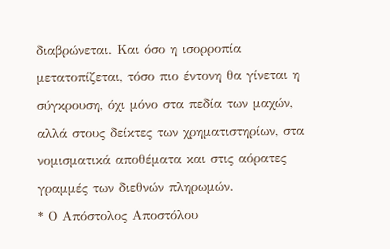διαβρώνεται. Και όσο η ισορροπία μετατοπίζεται, τόσο πιο έντονη θα γίνεται η σύγκρουση, όχι μόνο στα πεδία των μαχών, αλλά στους δείκτες των χρηματιστηρίων, στα νομισματικά αποθέματα και στις αόρατες γραμμές των διεθνών πληρωμών.
* Ο Απόστολος Αποστόλου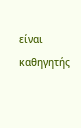είναι καθηγητής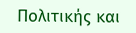Πολιτικής και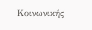Κοινωνικής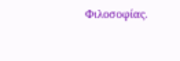Φιλοσοφίας.